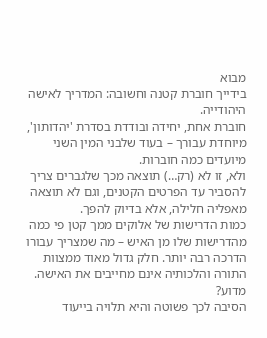מבוא
בידייך חוברת קטנה וחשובה: המדריך לאישה היהודייה.
חוברת אחת, יחידה ובודדת בסדרת 'יהדותון', מיוחדת עבורך – בעוד שלבני המין השני מיועדים כמה חוברות.
ולא, זו לא (רק…) תוצאה מכך שלגברים צריך להסביר עד הפרטים הקטנים, וגם לא תוצאה מאפליה חלילה, אלא בדיוק להפך.
כמות הדרישות של אלוקים ממך קטן פי כמה מהדרישות שלו מן האיש – מה שמצריך עבורו הדרכה רבה יותר. חלק גדול מאוד ממצוות התורה והלכותיה אינם מחייבים את האישה.
מדוע?
הסיבה לכך פשוטה והיא תלויה בייעוד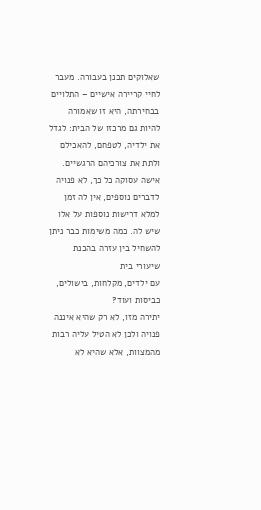שאלוקים תכנן בעבורה. מעבר לחיי קריירה אישיים – התלויים בבחירתה, היא זו שאמורה להיות גם מרכזו של הבית: לגדל את ילדיה, לטפחם, להאכילם ולתת את צורכיהם הרגשיים. אישה עסוקה כל כך, לא פנויה לדברים נוספים, אין לה זמן למלא דרישות נוספות על אלו שיש לה. כמה משימות כבר ניתן להשחיל בין עזרה בהכנת שיעורי בית
עם ילדים, מקלחות, בישולים, כביסות ועוד?
יתירה מזו, לא רק שהיא איננה פנויה ולכן לא הטיל עליה רבות מהמצוות, אלא שהיא לא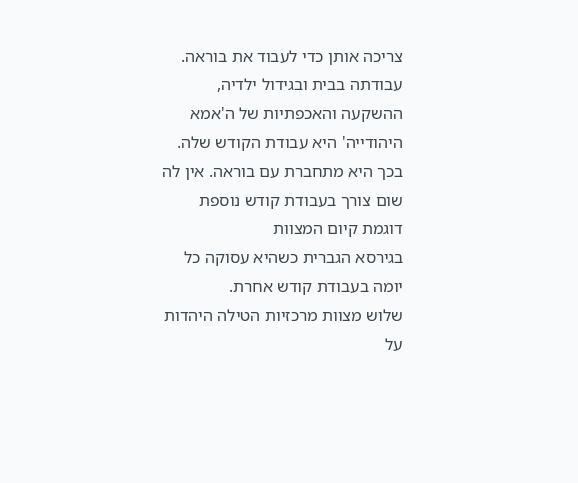צריכה אותן כדי לעבוד את בוראה.
עבודתה בבית ובגידול ילדיה, ההשקעה והאכפתיות של ה'אמא היהודייה' היא עבודת הקודש שלה. בכך היא מתחברת עם בוראה. אין לה שום צורך בעבודת קודש נוספת דוגמת קיום המצוות
בגירסא הגברית כשהיא עסוקה כל יומה בעבודת קודש אחרת.
שלוש מצוות מרכזיות הטילה היהדות על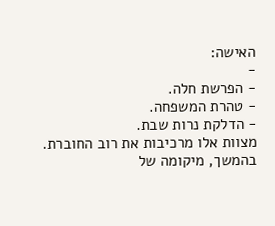האישה:
-
- הפרשת חלה.
- טהרת המשפחה.
- הדלקת נרות שבת.
מצוות אלו מרכיבות את רוב החוברת. בהמשך, מיקומה של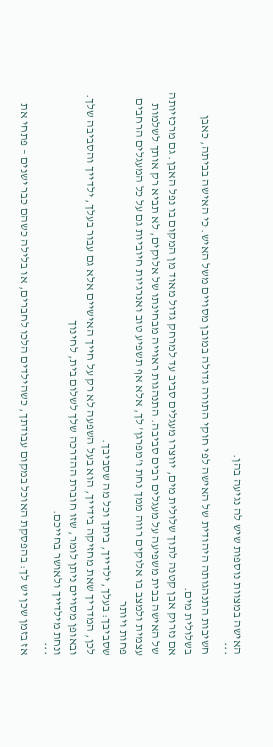האישה במצוות נוספות שיש לה נגיעה בהן.
***
חשיבות התנהגותה היהודית של האישה לפי חוקי התורה גדולה במובן מסויים משל האיש. כי האישה בביתה, כאבן בשלולית מים.
אם נזרוק אבן קטנה לתוך שלולית מים, יווצרו מעגלים סביב עד למרחק גדול מאוד מן המקום בו נפל האבן. גם מרכזיותה של האישה בבית משפיעה על מעגלים רבים סביבה. התנהגות ראוייה מבחינתו של אלוקים, לא תביא רק אותך לשלמות עצמית ולמצב בו אלוקים רווה ממך נחת ו'מפרגן' לך, אלא אף תשפיע טוב ואנרגיות חיוביות גם על כל המעגלים הרחבים פחות ויותר
שסביבך: בעלך, ילדייך, ביתך וכל מה שסביבך.
לכן, המדריך שאת מחזיקה בידייך, הוא בעל השפעה לא רק על חייך האישיים אלא גם עבור בעלך, ילדייך והסביבה שלך. ובאופן מסויים ניתן לומר, שזו חוברת ההדרכה שלך לשלום בית, לחינוך
ונחת מילדייך ולאושר בחייכם.
***
אז בזמן שכן יש לך: בהפסקת האוכל במקום עבודתך, כשהילדים הלכו לחברים, או בלילה כשהם כבר ישנים – פתחי את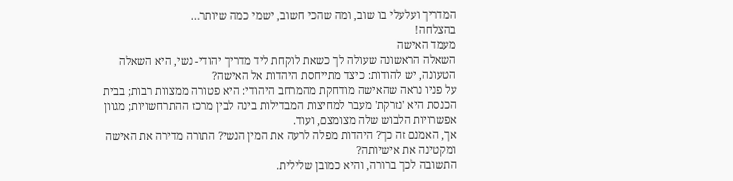המדריך ועלעלי בו שוב, ומה שהכי חשוב, ישמי כמה שיותר…
בהצלחה!
מעמד האישה
השאלה הראשונה שעולה לך כשאת לוקחת ליד מדריך יהודי- נשי, היא השאלה הטעונה, יש להודות: כיצד מתייחסת היהדות אל האישה?
על פניו נראה שהאישה מודחקת מהמרחב היהודי: היא פטורה ממצוות רבות; בבית הכנסת היא 'נזרקת' מעבר למחיצות המבדילות בינה לבין מרכז ההתרחשויות; מגוון אפשרויות הלבוש שלה מצומצם, ועוד.
אך, האמנם זה כך? היהדות מפלה לרעה את המין הנשי? התורה מדירה את האישה ומקטינה את אישיותה?
התשובה לכך ברורה, והיא כמובן שלילית.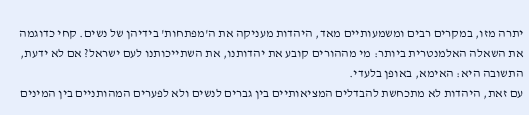יתרה מזו, במקרים רבים ומשמעותיים מאד, היהדות מעניקה את ה'מפתחות' בידיהן של נשים. קחי כדוגמה את השאלה האלמנטרית ביותר: מי מההורים קובע את יהדותנו, את השתייכותנו לעם ישראל? אם לא ידעת, התשובה היא: האימא, באופן בלעדי.
עם זאת, היהדות לא מתכחשת להבדלים המציאותיים בין גברים לנשים ולא לפערים המהותניים בין המינים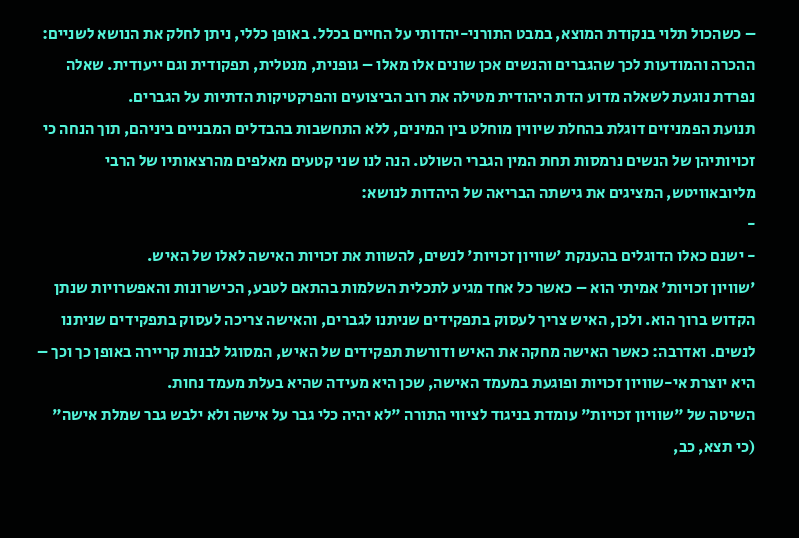– כשהכול תלוי בנקודת המוצא, במבט התורני-יהדותי על החיים בכלל. באופן כללי, ניתן לחלק את הנושא לשניים: ההכרה והמודעות לכך שהגברים והנשים אכן שונים אלו מאלו – גופנית, מנטלית, תפקודית וגם ייעודית. שאלה נפרדת נוגעת לשאלה מדוע הדת היהודית מטילה את רוב הביצועים והפרקטיקות הדתיות על הגברים.
תנועת הפמניזים דוגלת בהחלת שיווין מוחלט בין המינים, ללא התחשבות בהבדלים המבניים ביניהם, תוך הנחה כי זכויותיהן של הנשים נרמסות תחת המין הגברי השולט. הנה לנו שני קטעים מאלפים מהרצאותיו של הרבי מליובאוויטש, המציגים את גישתה הבריאה של היהדות לנושא:
-
- ישנם כאלו הדוגלים בהענקת 'שוויון זכויות' לנשים, להשוות את זכויות האישה לאלו של האיש.
'שוויון זכויות' אמיתי הוא – כאשר כל אחד מגיע לתכלית השלמות בהתאם לטבע, הכישרונות והאפשרויות שנתן הקדוש ברוך הוא. ולכן, האיש צריך לעסוק בתפקידים שניתנו לגברים, והאישה צריכה לעסוק בתפקידים שניתנו לנשים. ואדרבה: כאשר האישה מחקה את האיש ודורשת תפקידים של האיש, המסוגל לבנות קריירה באופן כך וכך – היא יוצרת אי-שוויון זכויות ופוגעת במעמד האישה, שכן היא מעידה שהיא בעלת מעמד נחות.
השיטה של "שוויון זכויות" עומדת בניגוד לציווי התורה "לא יהיה כלי גבר על אישה ולא ילבש גבר שמלת אישה" (כי תצא, כב,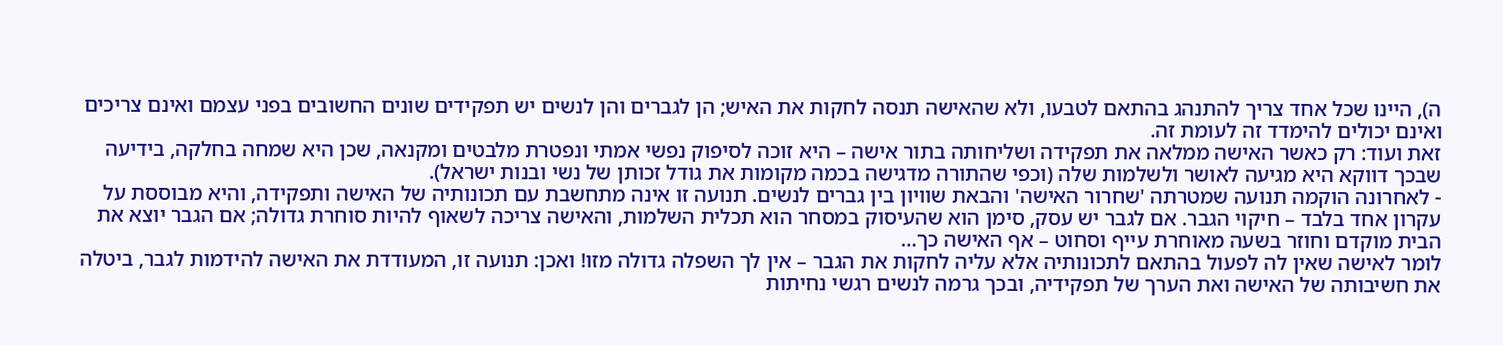ה), היינו שכל אחד צריך להתנהג בהתאם לטבעו, ולא שהאישה תנסה לחקות את האיש; הן לגברים והן לנשים יש תפקידים שונים החשובים בפני עצמם ואינם צריכים ואינם יכולים להימדד זה לעומת זה.
זאת ועוד: רק כאשר האישה ממלאה את תפקידה ושליחותה בתור אישה – היא זוכה לסיפוק נפשי אמתי ונפטרת מלבטים ומקנאה, שכן היא שמחה בחלקה, בידיעה שבכך דווקא היא מגיעה לאושר ולשלמות שלה (וכפי שהתורה מדגישה בכמה מקומות את גודל זכותן של נשי ובנות ישראל).
- לאחרונה הוקמה תנועה שמטרתה 'שחרור האישה' והבאת שוויון בין גברים לנשים. תנועה זו אינה מתחשבת עם תכונותיה של האישה ותפקידה, והיא מבוססת על עקרון אחד בלבד – חיקוי הגבר. אם לגבר יש עסק, סימן הוא שהעיסוק במסחר הוא תכלית השלמות, והאישה צריכה לשאוף להיות סוחרת גדולה; אם הגבר יוצא את הבית מוקדם וחוזר בשעה מאוחרת עייף וסחוט – אף האישה כך…
לומר לאישה שאין לה לפעול בהתאם לתכונותיה אלא עליה לחקות את הגבר – אין לך השפלה גדולה מזו! ואכן: תנועה זו, המעודדת את האישה להידמות לגבר, ביטלה את חשיבותה של האישה ואת הערך של תפקידיה, ובכך גרמה לנשים רגשי נחיתות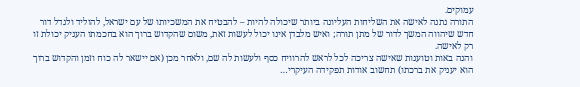עמוקים.
התורה נתנה לאישה את השליחות העליונה ביותר שיכולה להיות – להבטיח את המשכיותו של עם ישראל, להוליד ולגדל דור חדש שיהווה המשך לדור של מתן תורה; ואיש מלבדן אינו יכול לעשות זאת, משום שהקדוש ברוך הוא בחכמתו העניק יכולת זו רק לאישה.
והנה באות וטוענות שאישה צריכה לכל לראש להרוויח כסף ולעשות לה שם, ולאחר מכן (אם יישאר לה כוח וזמן והקדוש ברוך הוא יעניק את ברכתו) תחשוב אודות תפקידה העיקרי…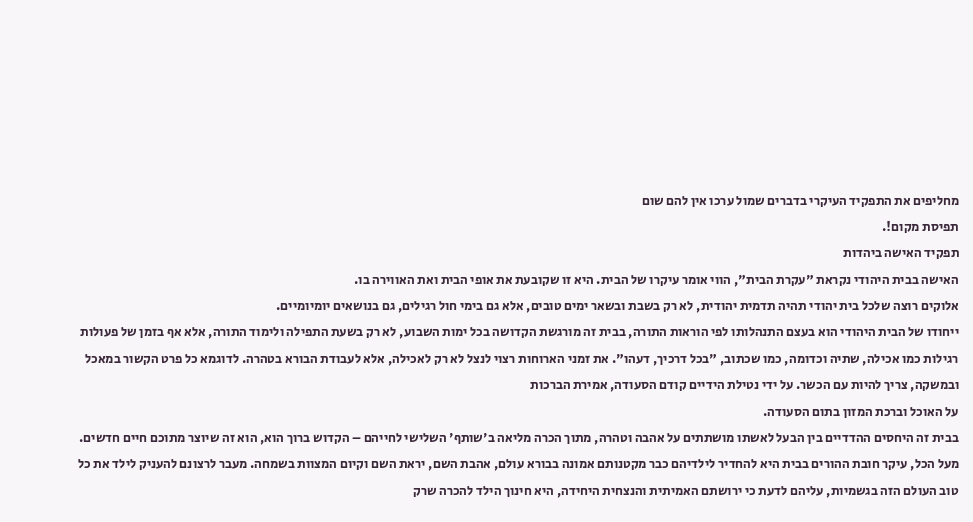מחליפים את התפקיד העיקרי בדברים שמול ערכו אין להם שום
תפיסת מקום!.
תפקיד האישה ביהדות
האישה בבית היהודי נקראת "עקרת הבית", הווי אומר עיקרו של הבית. היא זו שקובעת את אופי הבית ואת האווירה בו.
אלוקים רוצה שלכל בית יהודי תהיה תדמית יהודית, לא רק בשבת ובשאר ימים טובים, אלא גם בימי חול רגילים, גם בנושאים יומיומיים.
ייחודו של הבית היהודי הוא בעצם התנהלותו לפי הוראות התורה, בבית זה מורגשת הקדושה בכל ימות השבוע, לא רק בשעת התפילה ולימוד התורה, אלא אף בזמן של פעולות רגילות כמו אכילה, שתיה וכדומה, כמו שכתוב, "בכל דרכיך, דעהו". את זמני הארוחות רצוי לנצל לא רק לאכילה, אלא לעבודת הבורא בטהרה. לדוגמא כל פרט הקשור במאכל ובמשקה, צריך להיות עם הכשר. על ידי נטילת הידיים קודם הסעודה, אמירת הברכות
על האוכל וברכת המזון בתום הסעודה.
בבית זה היחסים ההדדיים בין הבעל לאשתו מושתתים על אהבה וטהרה, מתוך הכרה מליאה ב'שותף' השלישי לחייהם – הקדוש ברוך הוא, הוא זה שיוצר מתוכם חיים חדשים.
מעל הכל, עיקר חובת ההורים בבית היא להחדיר לילדיהם כבר מקטנותם אמונה בבורא עולם, אהבת השם, יראת השם וקיום המצוות בשמחה. מעבר לרצונם להעניק לילד את כל טוב העולם הזה בגשמיות, עליהם לדעת כי ירושתם האמיתית והנצחית היחידה, היא חינוך הילד להכרה שרק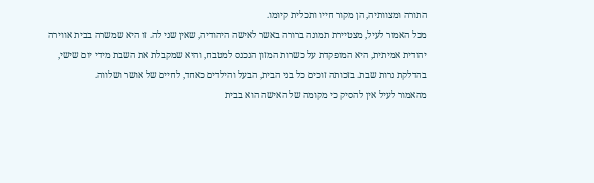התורה ומצוותיה, הן מקור חייו ותכלית קיומו.
מכל האמור לעיל, מצטיירת תמונה ברורה באשר לאישה היהודיה, שאין שני לה. זו היא שמשרה בבית אווירה יהודית אמיתית, היא המופקדת על כשרות המזון הנכנס למטבח, והיא שמקבלת את השבת מידי יום שישי, בהדלקת נרות שבת. בזכותה זוכים כל בני הבית, הבעל והילדים כאחד, לחיים של אושר ושלווה.
מהאמור לעיל אין להסיק כי מקומה של האישה הוא בבית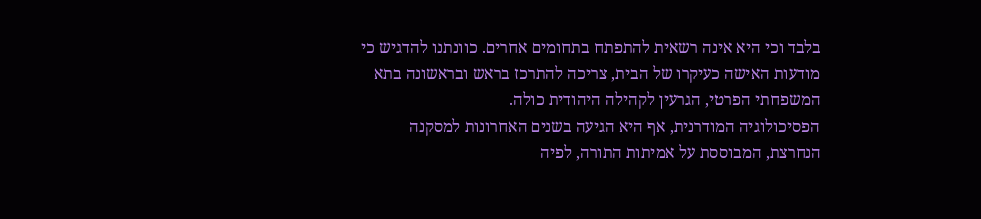בלבד וכי היא אינה רשאית להתפתח בתחומים אחרים. כוונתנו להדגיש כי מודעות האישה כעיקרו של הבית, צריכה להתרכז בראש ובראשונה בתא המשפחתי הפרטי, הגרעין לקהילה היהודית כולה.
הפסיכולוגיה המודרנית, אף היא הגיעה בשנים האחרונות למסקנה הנחרצת, המבוססת על אמיתות התורה, לפיה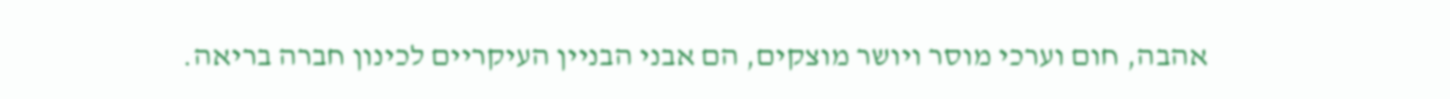אהבה, חום וערכי מוסר ויושר מוצקים, הם אבני הבניין העיקריים לכינון חברה בריאה.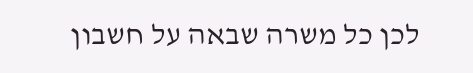לכן כל משרה שבאה על חשבון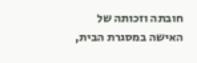חובתה וזכותה של האישה במסגרת הבית,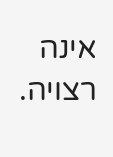אינה רצויה.